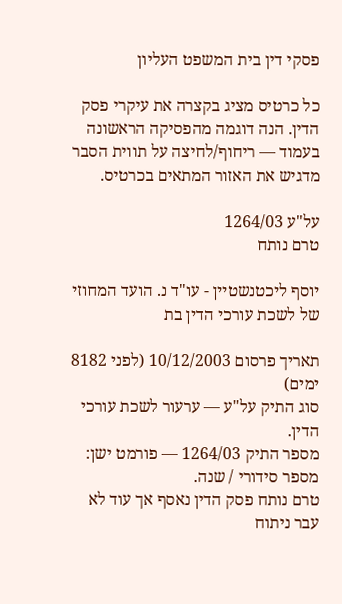פסקי דין בית המשפט העליון

כל כרטיס מציג בקצרה את עיקרי פסק הדין. הנה דוגמה מהפסיקה הראשונה בעמוד — ריחוף/לחיצה על תווית הסבר מדגיש את האזור המתאים בכרטיס.

על"ע 1264/03
טרם נותח

יוסף ליכטנשטיין - עו"ד נ. הועד המחוזי של לשכת עורכי הדין בת

תאריך פרסום 10/12/2003 (לפני 8182 ימים)
סוג התיק על"ע — ערעור לשכת עורכי הדין.
מספר התיק 1264/03 — פורמט ישן: מספר סידורי / שנה.
טרם נותח פסק הדין נאסף אך עוד לא עבר ניתוח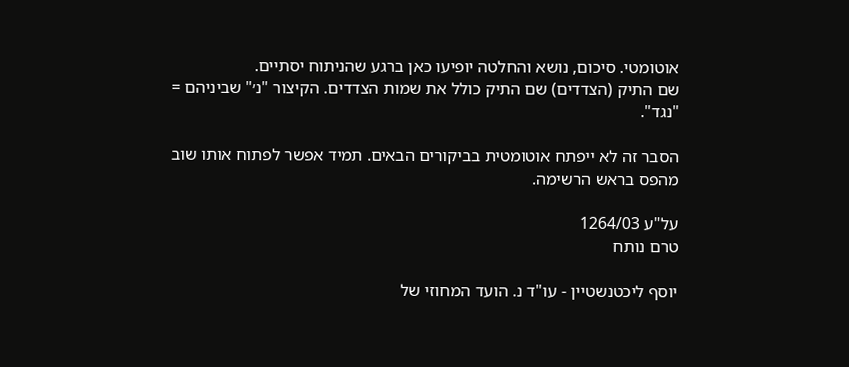אוטומטי. סיכום, נושא והחלטה יופיעו כאן ברגע שהניתוח יסתיים.
שם התיק (הצדדים) שם התיק כולל את שמות הצדדים. הקיצור "נ׳" שביניהם = "נגד".

הסבר זה לא ייפתח אוטומטית בביקורים הבאים. תמיד אפשר לפתוח אותו שוב מהפס בראש הרשימה.

על"ע 1264/03
טרם נותח

יוסף ליכטנשטיין - עו"ד נ. הועד המחוזי של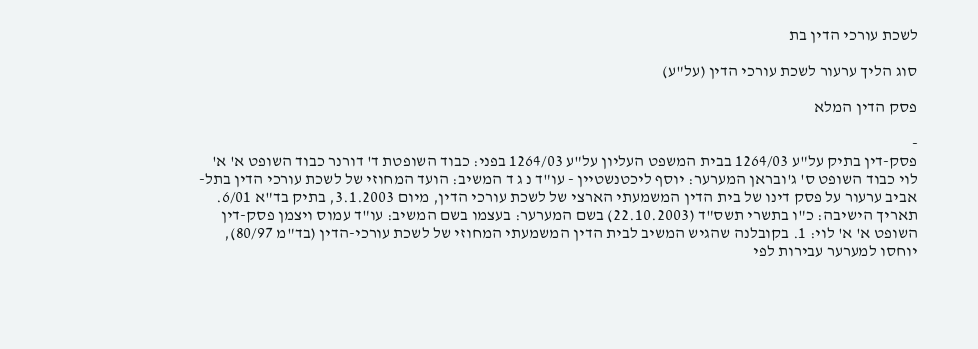לשכת עורכי הדין בת

סוג הליך ערעור לשכת עורכי הדין (על"ע)

פסק הדין המלא

-
פסק-דין בתיק על"ע 1264/03 בבית המשפט העליון על"ע 1264/03 בפני: כבוד השופטת ד' דורנר כבוד השופט א' א' לוי כבוד השופט ס' ג'ובראן המערער: יוסף ליכטנשטיין - עו"ד נ ג ד המשיב: הועד המחוזי של לשכת עורכי הדין בתל-אביב ערעור על פסק דינו של בית הדין המשמעתי הארצי של לשכת עורכי הדין, מיום 3.1.2003, בתיק בד"א 6/01. תאריך הישיבה: כ"ו בתשרי תשס"ד (22.10.2003) בשם המערער: בעצמו בשם המשיב: עו"ד עמוס ויצמן פסק-דין השופט א' א' לוי: 1. בקובלנה שהגיש המשיב לבית הדין המשמעתי המחוזי של לשכת עורכי-הדין (בד"מ 80/97), יוחסו למערער עבירות לפי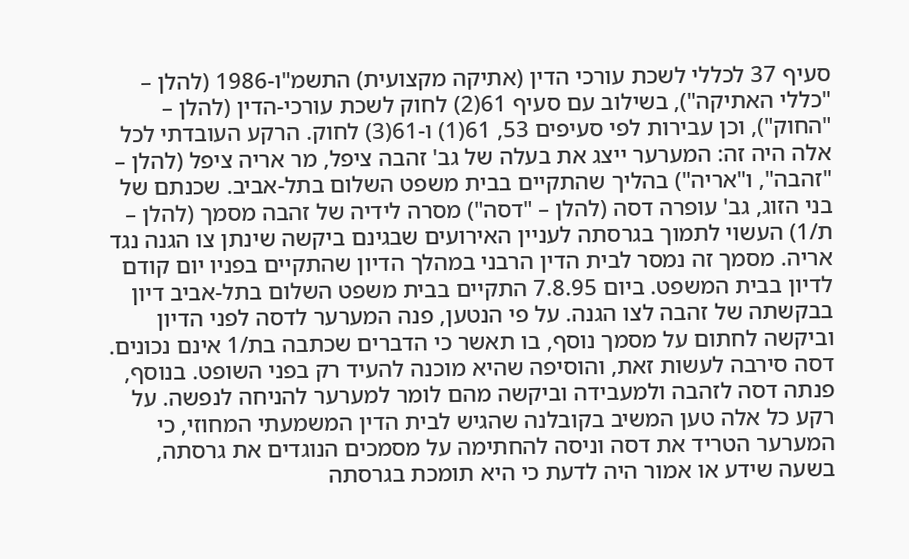סעיף 37 לכללי לשכת עורכי הדין (אתיקה מקצועית) התשמ"ו-1986 (להלן – "כללי האתיקה"), בשילוב עם סעיף 61(2) לחוק לשכת עורכי-הדין (להלן – "החוק"), וכן עבירות לפי סעיפים 53, 61(1) ו-61(3) לחוק. הרקע העובדתי לכל אלה היה זה: המערער ייצג את בעלה של גב' זהבה ציפל, מר אריה ציפל (להלן – "זהבה", ו"אריה") בהליך שהתקיים בבית משפט השלום בתל-אביב. שכנתם של בני הזוג, גב' עופרה דסה (להלן – "דסה") מסרה לידיה של זהבה מסמך (להלן – ת/1) העשוי לתמוך בגרסתה לעניין האירועים שבגינם ביקשה שינתן צו הגנה נגד אריה. מסמך זה נמסר לבית הדין הרבני במהלך הדיון שהתקיים בפניו יום קודם לדיון בבית המשפט. ביום 7.8.95 התקיים בבית משפט השלום בתל-אביב דיון בבקשתה של זהבה לצו הגנה. על פי הנטען, פנה המערער לדסה לפני הדיון וביקשה לחתום על מסמך נוסף, בו תאשר כי הדברים שכתבה בת/1 אינם נכונים. דסה סירבה לעשות זאת, והוסיפה שהיא מוכנה להעיד רק בפני השופט. בנוסף, פנתה דסה לזהבה ולמעבידה וביקשה מהם לומר למערער להניחה לנפשה. על רקע כל אלה טען המשיב בקובלנה שהגיש לבית הדין המשמעתי המחוזי, כי המערער הטריד את דסה וניסה להחתימה על מסמכים הנוגדים את גרסתה, בשעה שידע או אמור היה לדעת כי היא תומכת בגרסתה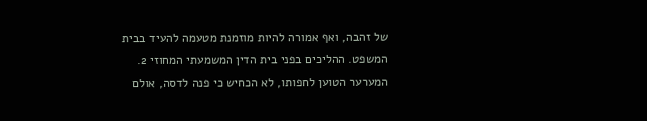של זהבה, ואף אמורה להיות מוזמנת מטעמה להעיד בבית המשפט. ההליכים בפני בית הדין המשמעתי המחוזי 2. המערער הטוען לחפותו, לא הכחיש כי פנה לדסה, אולם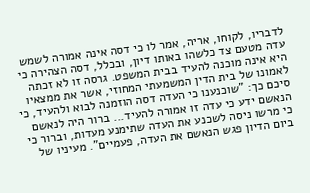לדבריו, לקוחו, אריה, אמר לו כי דסה אינה אמורה לשמש עדה מטעם צד כלשהו באותו דיון, ובכלל, דסה הצהירה כי היא אינה מוכנה להעיד בבית המשפט. גרסה זו לא זכתה לאמונו של בית הדין המשמעתי המחוזי, אשר את ממצאיו סיכם כך: "שוכנענו כי העדה דסה הוזמנה לבוא ולהעיד, כי הנאשם ידע כי עדה זו אמורה להעיד... ברור היה לנאשם כי מרשו ניסה לשכנע את העדה שתימנע מעדות, וברור כי ביום הדיון פגש הנאשם את העדה, פעמיים". מעיניו של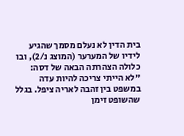בית הדין לא נעלם מסמך שהגיע לידיו של המערער (המוצג נ/2), ובו כלולה הצהרתה הבאה של דסה: "לא הייתי צריכה להיות עדה במשפט בין זהבה לאריה ציפל. בגלל שהשופט זימן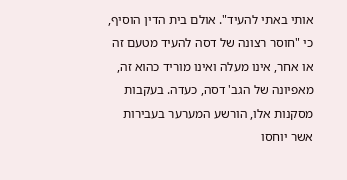אותי באתי להעיד". אולם בית הדין הוסיף, כי "חוסר רצונה של דסה להעיד מטעם זה או אחר, אינו מעלה ואינו מוריד כהוא זה, מאפיונה של הגב' דסה, כעדה. בעקבות מסקנות אלו, הורשע המערער בעבירות אשר יוחסו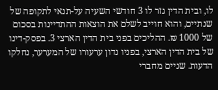לו, ובית הדין גזר לו 3 חודשי השעיה על-תנאי לתקופה של שנתיים, והוא חוייב לשלם את הוצאות ההתדיינות בסכום של 1000 ₪. ההליכים בפני בית הדין הארצי 3. בפסק-דינו של בית הדין הארצי, בפניו נדון ערעורו של המערער, נחלקו הדעות. שניים מחברי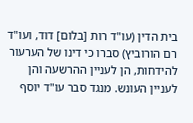בית הדין (עו"ד רות [בלום] דוד, ועו"ד רם הורוביץ) סברו כי דינו של הערעור להידחות, הן לעניין ההרשעה והן לעניין העונש. מנגד סבר עו"ד יוסף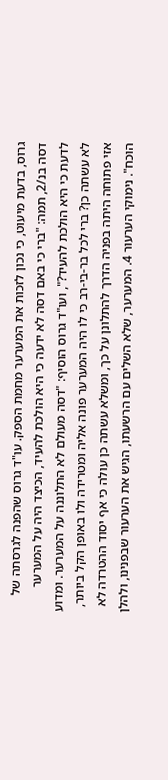גרוס, בדעת מיעוט, כי נכון לזכות את המערער מחמת הספק. עו"ד גרוס שהפנה לגרסתה של דסה בנ/2, תמה: "ברי כי באם דסה לא ידעה כי היא הולכת להעיד, הכיצד היה על המערער לדעת כי היא הולכת להעיד?", ועו"ד גרוס הוסיף: "דסה מעולם לא התלוננה על המערער. ומדוע לא עשתה כן? ברי לכל בר-בי-רב כי לו היה המערער פונה אליה ומטרידה ולו באופן הקל ביותר, אזי פתוחה היתה בפניה הדרך להתלונן על כך, ומשלא עשתה כן עולה כי אף יסוד ההטרדה לא הוכח". נימוקי הערעור 4. המערער, שלא השלים עם הרשעתו, הגיש את הערעור שבפנינו, ולהלן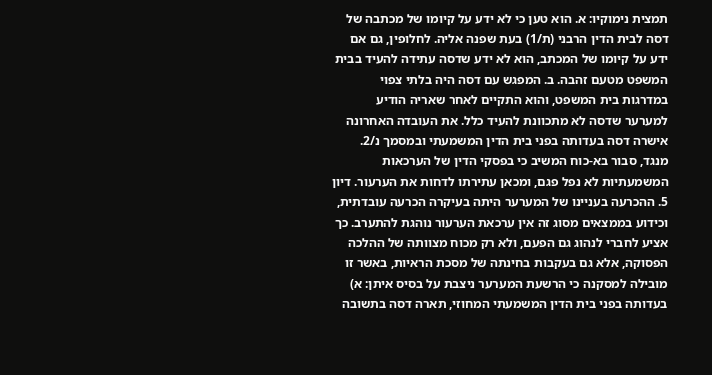תמצית נימוקיו: א. הוא טען כי לא ידע על קיומו של מכתבה של דסה לבית הדין הרבני (ת/1) בעת שפנה אליה. לחלופין, גם אם ידע על קיומו של המכתב, הוא לא ידע שדסה עתידה להעיד בבית המשפט מטעם זהבה. ב. המפגש עם דסה היה בלתי צפוי במדרגות בית המשפט, והוא התקיים לאחר שאריה הודיע למערער שדסה לא מתכוונת להעיד כלל. את העובדה האחרונה אישרה דסה בעדותה בפני בית הדין המשמעתי ובמסמך נ/2. מנגד, סבור בא-כוח המשיב כי בפסקי הדין של הערכאות המשמעתיות לא נפל פגם, ומכאן עתירתו לדחות את הערעור. דיון 5. ההכרעה בעניינו של המערער היתה בעיקרה הכרעה עובדתית, וכידוע בממצאים מסוג זה אין ערכאת הערעור נוהגת להתערב. כך אציע לחברי לנהוג גם הפעם, ולא רק מכוח מצוותה של ההלכה הפסוקה, אלא גם בעקבות בחינתה של מסכת הראיות, באשר זו מובילה למסקנה כי הרשעת המערער ניצבת על בסיס איתן: א) בעדותה בפני בית הדין המשמעתי המחוזי, תארה דסה בתשובה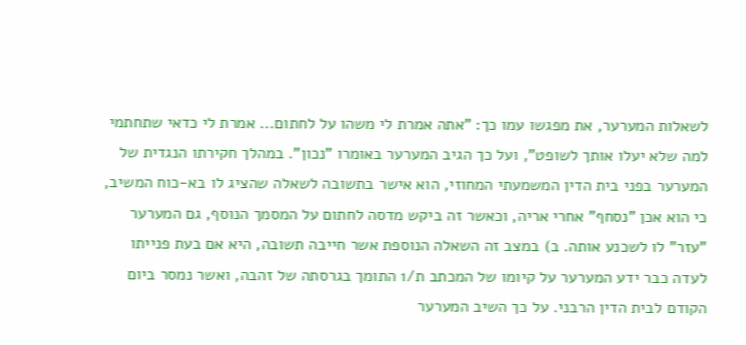לשאלות המערער, את מפגשו עמו כך: "אתה אמרת לי משהו על לחתום... אמרת לי כדאי שתחתמי למה שלא יעלו אותך לשופט", ועל כך הגיב המערער באומרו "נכון". במהלך חקירתו הנגדית של המערער בפני בית הדין המשמעתי המחוזי, הוא אישר בתשובה לשאלה שהציג לו בא-כוח המשיב, כי הוא אכן "נסחף" אחרי אריה, וכאשר זה ביקש מדסה לחתום על המסמך הנוסף, גם המערער "עזר" לו לשכנע אותה. ב) במצב זה השאלה הנוספת אשר חייבה תשובה, היא אם בעת פנייתו לעדה כבר ידע המערער על קיומו של המכתב ת/1 התומך בגרסתה של זהבה, ואשר נמסר ביום הקודם לבית הדין הרבני. על כך השיב המערער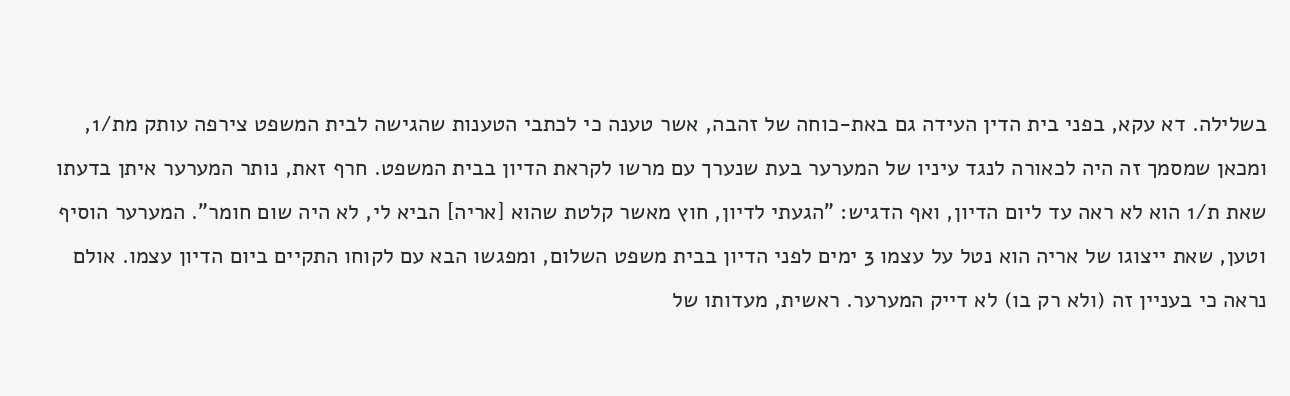בשלילה. דא עקא, בפני בית הדין העידה גם באת-כוחה של זהבה, אשר טענה כי לכתבי הטענות שהגישה לבית המשפט צירפה עותק מת/1, ומכאן שמסמך זה היה לכאורה לנגד עיניו של המערער בעת שנערך עם מרשו לקראת הדיון בבית המשפט. חרף זאת, נותר המערער איתן בדעתו שאת ת/1 הוא לא ראה עד ליום הדיון, ואף הדגיש: "הגעתי לדיון, חוץ מאשר קלטת שהוא [אריה] הביא לי, לא היה שום חומר". המערער הוסיף וטען, שאת ייצוגו של אריה הוא נטל על עצמו 3 ימים לפני הדיון בבית משפט השלום, ומפגשו הבא עם לקוחו התקיים ביום הדיון עצמו. אולם נראה כי בעניין זה (ולא רק בו) לא דייק המערער. ראשית, מעדותו של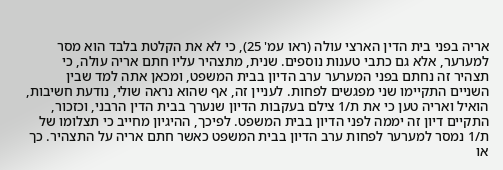אריה בפני בית הדין הארצי עולה (ראו עמ' 25), כי לא את הקלטת בלבד הוא מסר למערער, אלא גם כתבי טענות נוספים. שנית, מתצהיר עליו חתם אריה עולה, כי תצהיר זה נחתם בפני המערער ערב הדיון בבית המשפט, ומכאן אתה למד שבין השניים התקיימו שני מפגשים לפחות. לעניין זה, אף שהוא נראה שולי, נודעת חשיבות, הואיל ואריה טען כי את ת/1 צילם בעקבות הדיון שנערך בבית הדין הרבני, וכזכור, התקיים דיון זה יממה לפני הדיון בבית המשפט. לפיכך, ההיגיון מחייב כי תצלומו של ת/1 נמסר למערער לפחות ערב הדיון בבית המשפט כאשר חתם אריה על התצהיר. כך או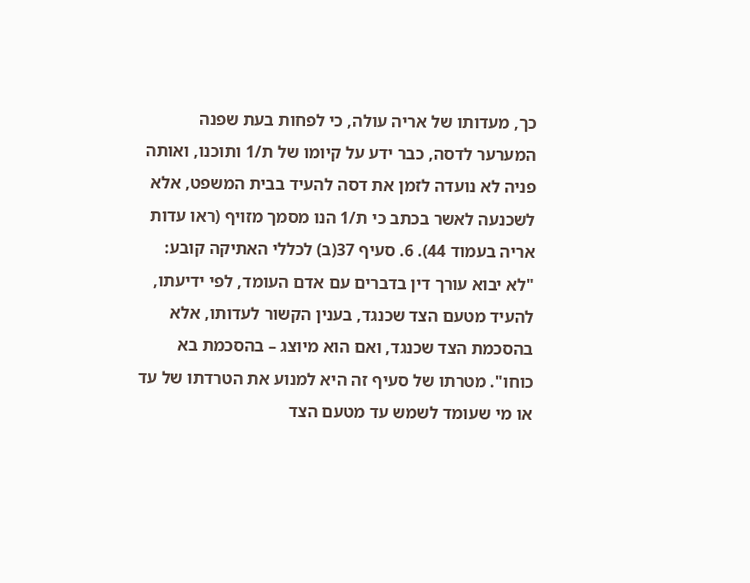כך, מעדותו של אריה עולה, כי לפחות בעת שפנה המערער לדסה, כבר ידע על קיומו של ת/1 ותוכנו, ואותה פניה לא נועדה לזמן את דסה להעיד בבית המשפט, אלא לשכנעה לאשר בכתב כי ת/1 הנו מסמך מזויף (ראו עדות אריה בעמוד 44). 6. סעיף 37(ב) לכללי האתיקה קובע: "לא יבוא עורך דין בדברים עם אדם העומד, לפי ידיעתו, להעיד מטעם הצד שכנגד, בענין הקשור לעדותו, אלא בהסכמת הצד שכנגד, ואם הוא מיוצג – בהסכמת בא כוחו". מטרתו של סעיף זה היא למנוע את הטרדתו של עד או מי שעומד לשמש עד מטעם הצד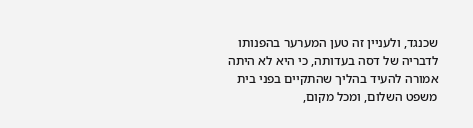שכנגד, ולעניין זה טען המערער בהפנותו לדבריה של דסה בעדותה, כי היא לא היתה אמורה להעיד בהליך שהתקיים בפני בית משפט השלום, ומכל מקום,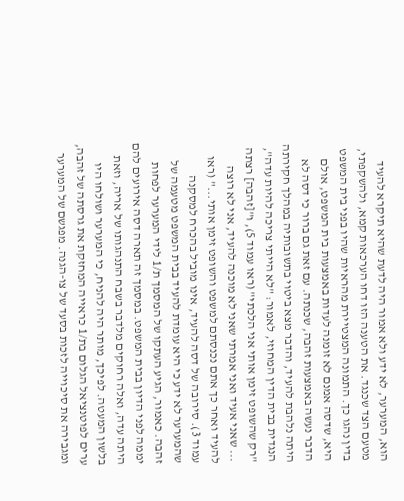הוא, המערער, לא ידע ולא אמור היה לדעת שהיא תיקרא להעיד מטעם הצד שכנגד. את הטענה הזו דחו הערכאות קמא, ולהשקפתי, בדין נהגו כך. התמונה המצטיירת מהראיות שהיו בפני בית המשפט היא, שדסה אמנם לא זומנה לעדות באמצעות בית המשפט, אולם הדבר נעשה באמצעות זהבה, שכנתה. עם זאת גם ברור כי דסה לא היתה נלהבת להעיד, והדבר מצא ביטוי בתשובותיה במהלך חקירתה הנגדית בבית הדין המחוזי, לאמור: "לא הייתי צריכה להיות עדה", "רק שהשופט זימן אותי אני הלכתי" (ראו עמוד 5), ו"[זהבה] רצתה ... שאני אעיד ואני אמרתי שאני לא מוכנה להעיד, אני לא רוצה להעיד ואחר כך אתם נכנסתם למשפט והשופט זימן אותי..." (ראו עמוד 3). סירובה של דסה להעיד, אינו מוביל בהכרח למסקנה שהמערער לא ידע כי היא עומדת להעיד בבית המשפט מטעמה של זהבה. כאמור, הגיע העתקו של המסמך ת/1 לידי המערער לפחות יממה לפני הדיון בבית המשפט. במסמך זה תארה דסה אירועים להם היתה עדה, ואלה רחוקים מלדבר בשבח התנהגותו של אריה, וזאת בלשון המעטה. לפיכך, מותר היה להניח, כי המערער ושולחו היו ערים לפוטנציאל הגלום בת/1 כראייה המחזקת את גרסתה של זהבה, ומגבירה את סיכוייה לזכות בסעד של צו-הגנה. מפגשם של המערער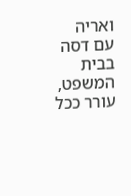ואריה עם דסה בבית המשפט, עורר ככל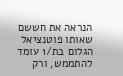הנראה את חששם שאותו פוטנציאל הגלום בת/1 עומד להתממש, ורק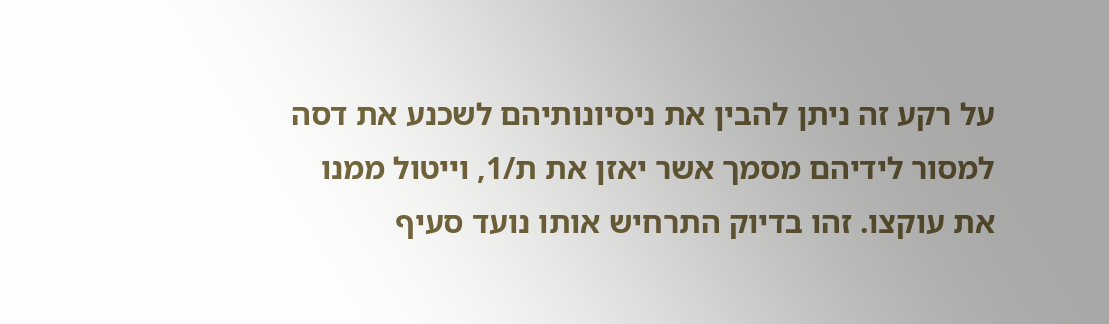על רקע זה ניתן להבין את ניסיונותיהם לשכנע את דסה למסור לידיהם מסמך אשר יאזן את ת/1, וייטול ממנו את עוקצו. זהו בדיוק התרחיש אותו נועד סעיף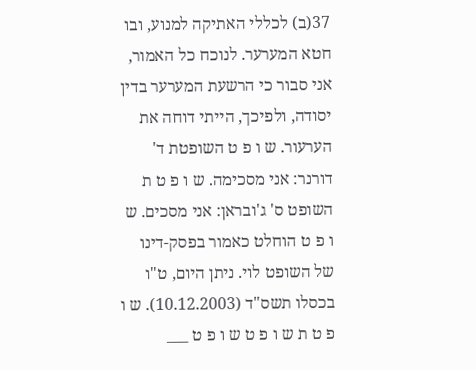37(ב) לכללי האתיקה למנוע, ובו חטא המערער. לנוכח כל האמור, אני סבור כי הרשעת המערער בדין יסודה, ולפיכך, הייתי דוחה את הערעור. ש ו פ ט השופטת ד' דורנר: אני מסכימה. ש ו פ ט ת השופט ס' ג'ובראן: אני מסכים. ש ו פ ט הוחלט כאמור בפסק-דינו של השופט לוי. ניתן היום, ט"ו בכסלו תשס"ד (10.12.2003). ש ו פ ט ת ש ו פ ט ש ו פ ט ___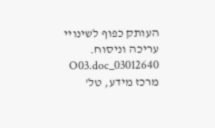העותק כפוף לשינויי עריכה וניסוח. 03012640_O03.doc מרכז מידע, טל'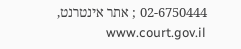02-6750444 ; אתר אינטרנט, www.court.gov.il